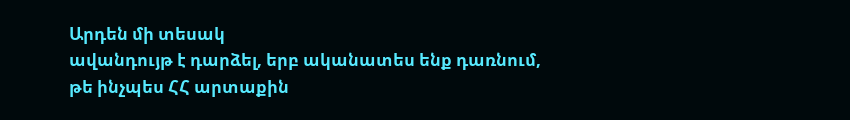Արդեն մի տեսակ
ավանդույթ է դարձել, երբ ականատես ենք դառնում,
թե ինչպես ՀՀ արտաքին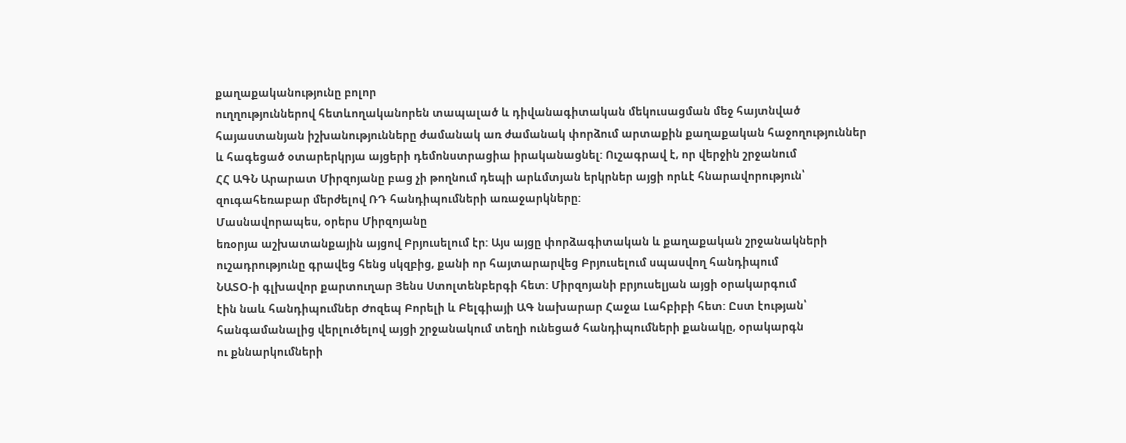քաղաքականությունը բոլոր
ուղղություններով հետևողականորեն տապալած և դիվանագիտական մեկուսացման մեջ հայտնված
հայաստանյան իշխանությունները ժամանակ առ ժամանակ փորձում արտաքին քաղաքական հաջողություններ
և հագեցած օտարերկրյա այցերի դեմոնստրացիա իրականացնել: Ուշագրավ է, որ վերջին շրջանում
ՀՀ ԱԳՆ Արարատ Միրզոյանը բաց չի թողնում դեպի արևմտյան երկրներ այցի որևէ հնարավորություն՝
զուգահեռաբար մերժելով ՌԴ հանդիպումների առաջարկները:
Մասնավորապես, օրերս Միրզոյանը
եռօրյա աշխատանքային այցով Բրյուսելում էր: Այս այցը փորձագիտական և քաղաքական շրջանակների
ուշադրությունը գրավեց հենց սկզբից, քանի որ հայտարարվեց Բրյուսելում սպասվող հանդիպում
ՆԱՏՕ-ի գլխավոր քարտուղար Յենս Ստոլտենբերգի հետ: Միրզոյանի բրյուսելյան այցի օրակարգում
էին նաև հանդիպումներ Ժոզեպ Բորելի և Բելգիայի ԱԳ նախարար Հաջա Լահբիբի հետ: Ըստ էության՝
հանգամանալից վերլուծելով այցի շրջանակում տեղի ունեցած հանդիպումների քանակը, օրակարգն
ու քննարկումների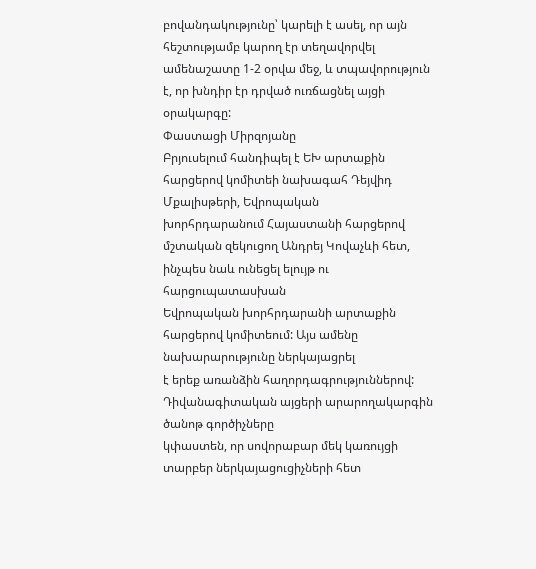բովանդակությունը՝ կարելի է ասել, որ այն հեշտությամբ կարող էր տեղավորվել
ամենաշատը 1-2 օրվա մեջ, և տպավորություն է, որ խնդիր էր դրված ուռճացնել այցի օրակարգը:
Փաստացի Միրզոյանը
Բրյուսելում հանդիպել է ԵԽ արտաքին հարցերով կոմիտեի նախագահ Դեյվիդ Մքալիսթերի, Եվրոպական
խորհրդարանում Հայաստանի հարցերով մշտական զեկուցող Անդրեյ Կովաչևի հետ, ինչպես նաև ունեցել ելույթ ու հարցուպատասխան
Եվրոպական խորհրդարանի արտաքին հարցերով կոմիտեում: Այս ամենը նախարարությունը ներկայացրել
է երեք առանձին հաղորդագրություններով: Դիվանագիտական այցերի արարողակարգին ծանոթ գործիչները
կփաստեն, որ սովորաբար մեկ կառույցի տարբեր ներկայացուցիչների հետ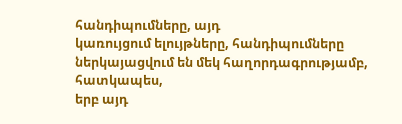հանդիպումները, այդ
կառույցում ելույթները, հանդիպումները ներկայացվում են մեկ հաղորդագրությամբ, հատկապես,
երբ այդ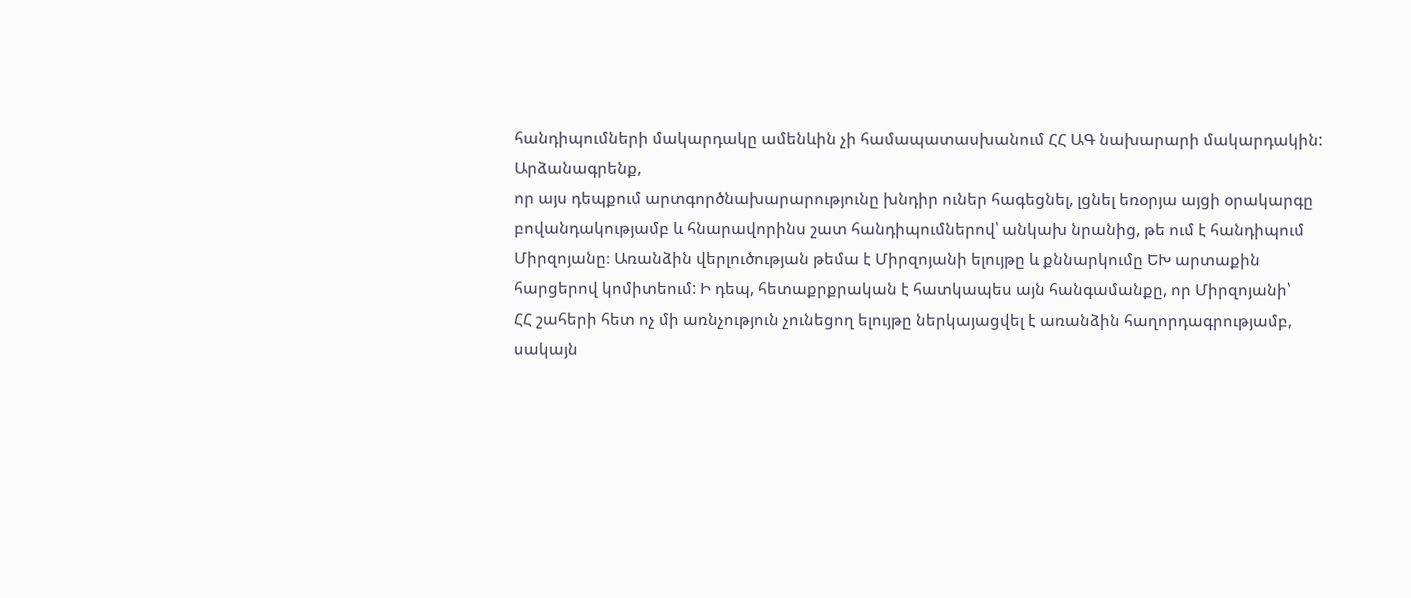հանդիպումների մակարդակը ամենևին չի համապատասխանում ՀՀ ԱԳ նախարարի մակարդակին:
Արձանագրենք,
որ այս դեպքում արտգործնախարարությունը խնդիր ուներ հագեցնել, լցնել եռօրյա այցի օրակարգը
բովանդակությամբ և հնարավորինս շատ հանդիպումներով՝ անկախ նրանից, թե ում է հանդիպում
Միրզոյանը։ Առանձին վերլուծության թեմա է Միրզոյանի ելույթը և քննարկումը ԵԽ արտաքին
հարցերով կոմիտեում: Ի դեպ, հետաքրքրական է հատկապես այն հանգամանքը, որ Միրզոյանի՝
ՀՀ շահերի հետ ոչ մի առնչություն չունեցող ելույթը ներկայացվել է առանձին հաղորդագրությամբ,
սակայն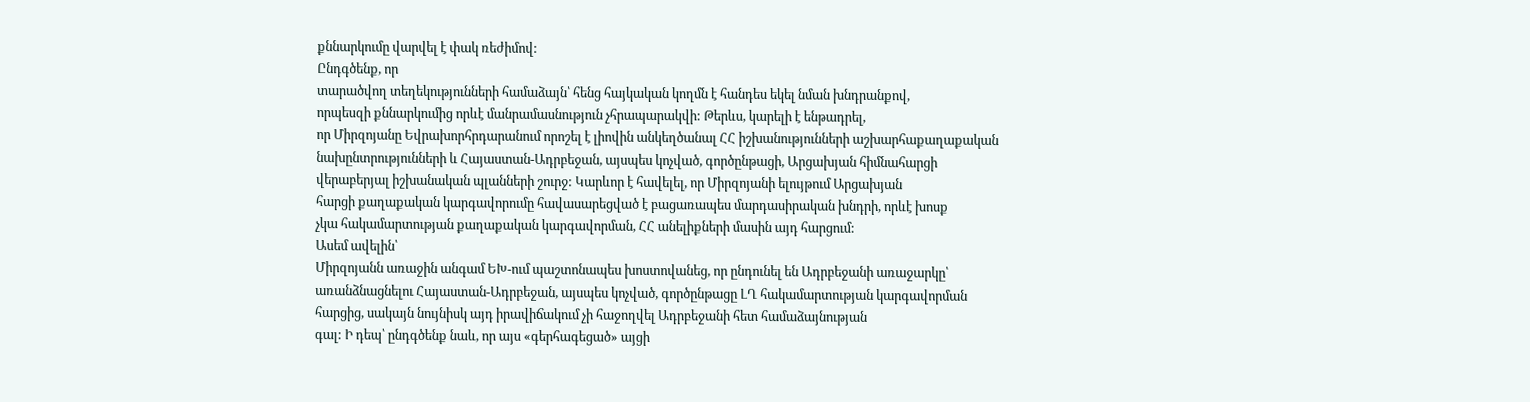քննարկումը վարվել է փակ ռեժիմով:
Ընդգծենք, որ
տարածվող տեղեկությունների համաձայն՝ հենց հայկական կողմն է հանդես եկել նման խնդրանքով,
որպեսզի քննարկումից որևէ մանրամասնություն չհրապարակվի: Թերևս, կարելի է ենթադրել,
որ Միրզոյանը Եվրախորհրդարանում որոշել է լիովին անկեղծանալ ՀՀ իշխանությունների աշխարհաքաղաքական
նախընտրությունների և Հայաստան-Ադրբեջան, այսպես կոչված, գործընթացի, Արցախյան հիմնահարցի
վերաբերյալ իշխանական պլանների շուրջ: Կարևոր է հավելել, որ Միրզոյանի ելույթում Արցախյան
հարցի քաղաքական կարգավորումը հավասարեցված է բացառապես մարդասիրական խնդրի, որևէ խոսք
չկա հակամարտության քաղաքական կարգավորման, ՀՀ անելիքների մասին այդ հարցում:
Ասեմ ավելին՝
Միրզոյանն առաջին անգամ ԵԽ-ում պաշտոնապես խոստովանեց, որ ընդունել են Ադրբեջանի առաջարկը՝
առանձնացնելու Հայաստան-Ադրբեջան, այսպես կոչված, գործընթացը ԼՂ հակամարտության կարգավորման
հարցից, սակայն նույնիսկ այդ իրավիճակում չի հաջողվել Ադրբեջանի հետ համաձայնության
գալ: Ի դեպ՝ ընդգծենք նաև, որ այս «գերհագեցած» այցի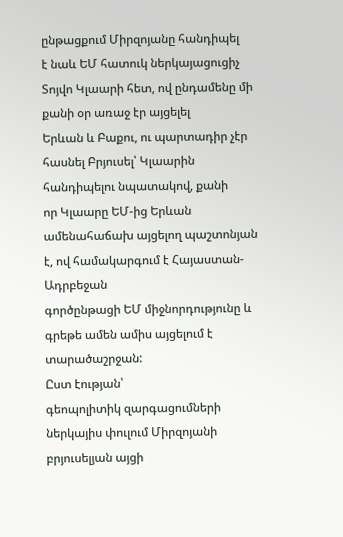ընթացքում Միրզոյանը հանդիպել
է նաև ԵՄ հատուկ ներկայացուցիչ Տոյվո Կլաարի հետ, ով ընդամենը մի քանի օր առաջ էր այցելել
Երևան և Բաքու, ու պարտադիր չէր հասնել Բրյուսել՝ Կլաարին հանդիպելու նպատակով, քանի
որ Կլաարը ԵՄ-ից Երևան ամենահաճախ այցելող պաշտոնյան է, ով համակարգում է Հայաստան-Ադրբեջան
գործընթացի ԵՄ միջնորդությունը և գրեթե ամեն ամիս այցելում է տարածաշրջան:
Ըստ էության՝
գեոպոլիտիկ զարգացումների ներկայիս փուլում Միրզոյանի բրյուսելյան այցի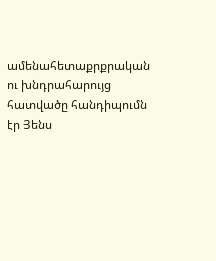ամենահետաքրքրական
ու խնդրահարույց հատվածը հանդիպումն էր Յենս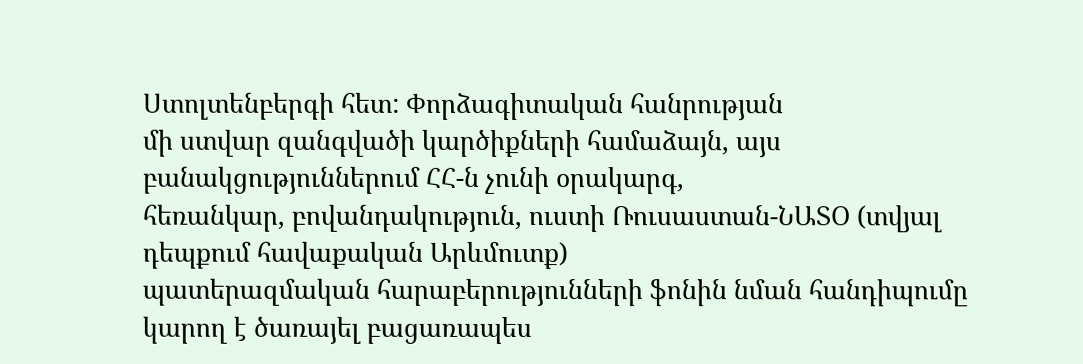Ստոլտենբերգի հետ: Փորձագիտական հանրության
մի ստվար զանգվածի կարծիքների համաձայն, այս բանակցություններում ՀՀ-ն չունի օրակարգ,
հեռանկար, բովանդակություն, ուստի Ռուսաստան-ՆԱՏՕ (տվյալ դեպքում հավաքական Արևմուտք)
պատերազմական հարաբերությունների ֆոնին նման հանդիպումը կարող է ծառայել բացառապես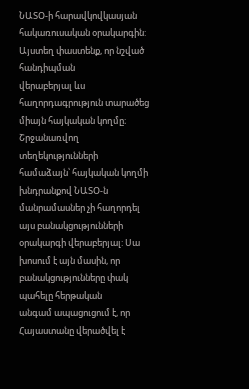ՆԱՏՕ-ի հարավկովկասյան հակառուսական օրակարգին: Այստեղ փաստենք, որ նշված հանդիպման
վերաբերյալ ևս հաղորդագրություն տարածեց միայն հայկական կողմը։ Շրջանառվող տեղեկությունների
համաձայն՝ հայկական կողմի խնդրանքով ՆԱՏՕ-ն մանրամասներ չի հաղորդել այս բանակցությունների
օրակարգի վերաբերյալ: Սա խոսում է այն մասին, որ բանակցությունները փակ պահելը հերթական
անգամ ապացուցում է, որ Հայաստանը վերածվել է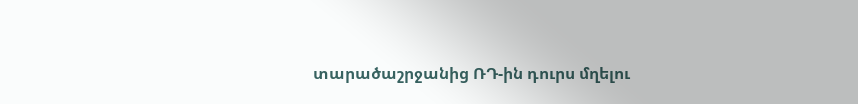տարածաշրջանից ՌԴ-ին դուրս մղելու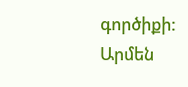գործիքի:
Արմեն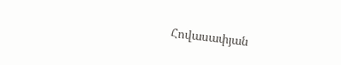Հովասափյան